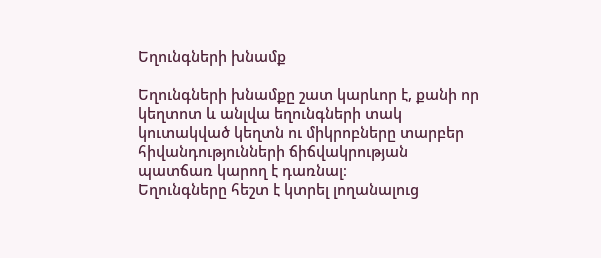Եղունգների խնամք

Եղունգների խնամքը շատ կարևոր է, քանի որ կեղտոտ և անլվա եղունգների տակ կուտակված կեղտն ու միկրոբները տարբեր հիվանդությունների ճիճվակրության պատճառ կարող է դառնալ։
Եղունգները հեշտ է կտրել լողանալուց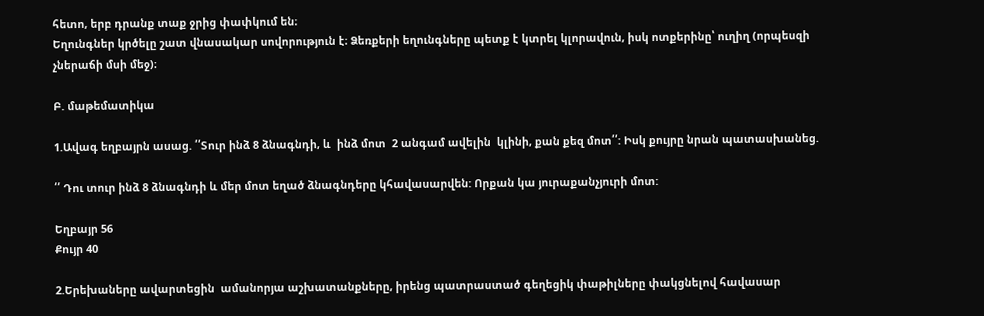հետո, երբ դրանք տաք ջրից փափկում են։
Եղունգներ կրծելը շատ վնասակար սովորություն է։ Ձեռքերի եղունգները պետք է կտրել կլորավուն, իսկ ոտքերինը՝ ուղիղ (որպեսզի չներաճի մսի մեջ)։

Բ. մաթեմատիկա

1.Ավագ եղբայրն ասաց. ՛՛Տուր ինձ 8 ձնագնդի, և  ինձ մոտ  2 անգամ ավելին  կլինի, քան քեզ մոտ՛՛: Իսկ քույրը նրան պատասխանեց.

՛՛ Դու տուր ինձ 8 ձնագնդի և մեր մոտ եղած ձնագնդերը կհավասարվեն: Որքան կա յուրաքանչյուրի մոտ:

Եղբայր 56
Քույր 40

2.Երեխաները ավարտեցին  ամանորյա աշխատանքները, իրենց պատրաստած գեղեցիկ փաթիլները փակցնելով հավասար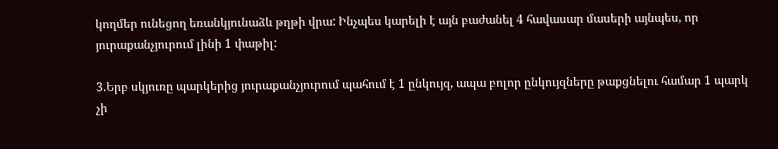կողմեր ունեցող եռանկյունաձև թղթի վրա: Ինչպես կարելի է այն բաժանել 4 հավասար մասերի այնպես, որ յուրաքանչյուրում լինի 1 փաթիլ:

3.Երբ սկյուռը պարկերից յուրաքանչյուրում պահում է 1 ընկույզ, ապա բոլոր ընկույզները թաքցնելու համար 1 պարկ չի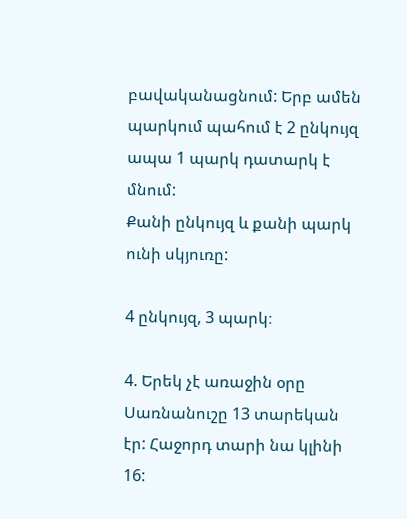բավականացնում: Երբ ամեն պարկում պահում է 2 ընկույզ ապա 1 պարկ դատարկ է մնում:
Քանի ընկույզ և քանի պարկ ունի սկյուռը:

4 ընկույզ, 3 պարկ։

4. Երեկ չէ առաջին օրը Սառնանուշը 13 տարեկան էր: Հաջորդ տարի նա կլինի 16: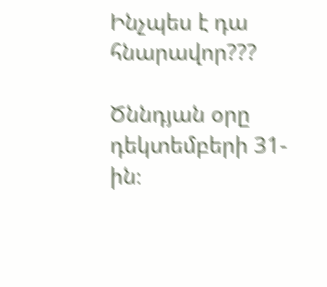Ինչպես է դա հնարավոր???

Ծննդյան օրը դեկտեմբերի 31-ին։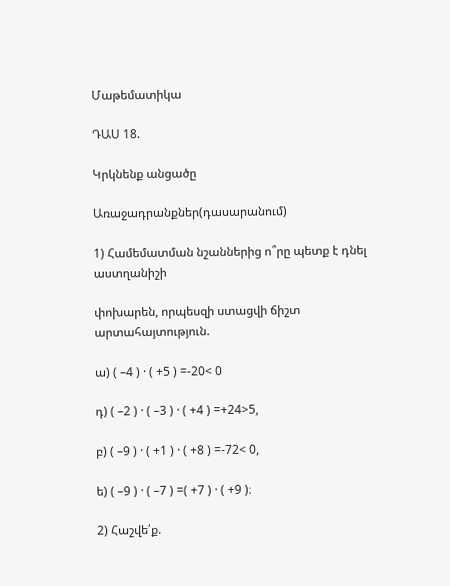Մաթեմատիկա

ԴԱՍ 18.

Կրկնենք անցածը

Առաջադրանքներ(դասարանում)

1) Համեմատման նշաններից ո՞րը պետք է դնել աստղանիշի

փոխարեն, որպեսզի ստացվի ճիշտ արտահայտություն.

ա) ( –4 ) · ( +5 ) =-20< 0

դ) ( –2 ) · ( –3 ) · ( +4 ) =+24>5,

բ) ( –9 ) · ( +1 ) · ( +8 ) =-72< 0,

ե) ( –9 ) · ( –7 ) =( +7 ) · ( +9 )։

2) Հաշվե՛ք.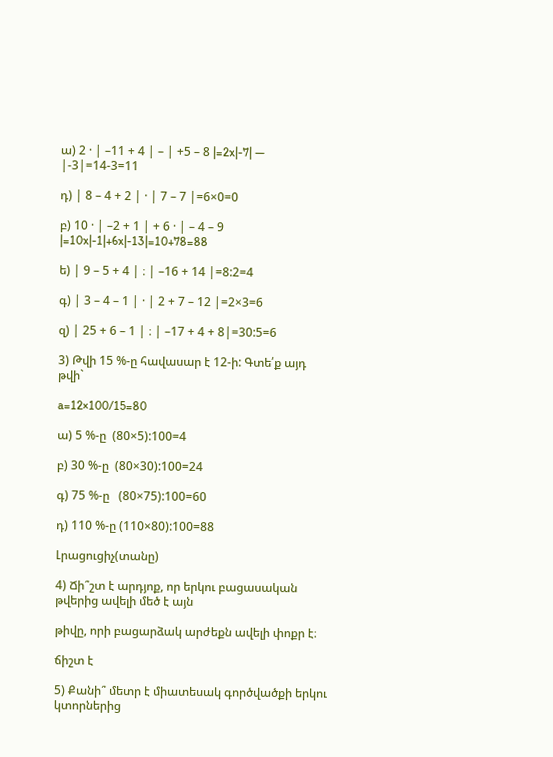ա) 2 · | –11 + 4 | – | +5 – 8 |=2x|-7| — |-3|=14-3=11

դ) | 8 – 4 + 2 | · | 7 – 7 |=6×0=0

բ) 10 · | –2 + 1 | + 6 · | – 4 – 9 |=10x|-1|+6x|-13|=10+78=88

ե) | 9 – 5 + 4 | ։ | –16 + 14 |=8:2=4

գ) | 3 – 4 – 1 | · | 2 + 7 – 12 |=2×3=6

զ) | 25 + 6 – 1 | ։ | –17 + 4 + 8|=30:5=6

3) Թվի 15 %-ը հավասար է 12-ի: Գտե՛ք այդ թվի`

a=12×100/15=80

ա) 5 %-ը  (80×5):100=4

բ) 30 %-ը  (80×30):100=24

գ) 75 %-ը   (80×75):100=60

դ) 110 %-ը (110×80):100=88

Լրացուցիչ(տանը)

4) Ճի՞շտ է արդյոք, որ երկու բացասական թվերից ավելի մեծ է այն

թիվը, որի բացարձակ արժեքն ավելի փոքր է։

ճիշտ է

5) Քանի՞ մետր է միատեսակ գործվածքի երկու կտորներից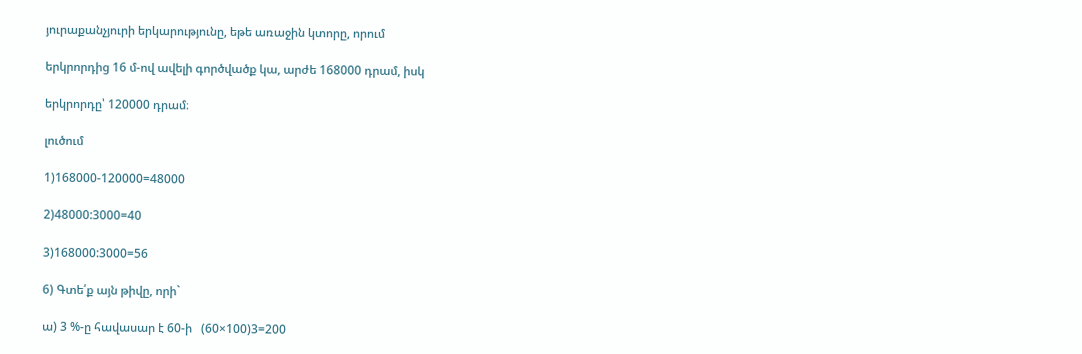յուրաքանչյուրի երկարությունը, եթե առաջին կտորը, որում

երկրորդից 16 մ-ով ավելի գործվածք կա, արժե 168000 դրամ, իսկ

երկրորդը՝ 120000 դրամ։

լուծում

1)168000-120000=48000

2)48000:3000=40

3)168000:3000=56

6) Գտե՛ք այն թիվը, որի`

ա) 3 %-ը հավասար է 60-ի   (60×100)3=200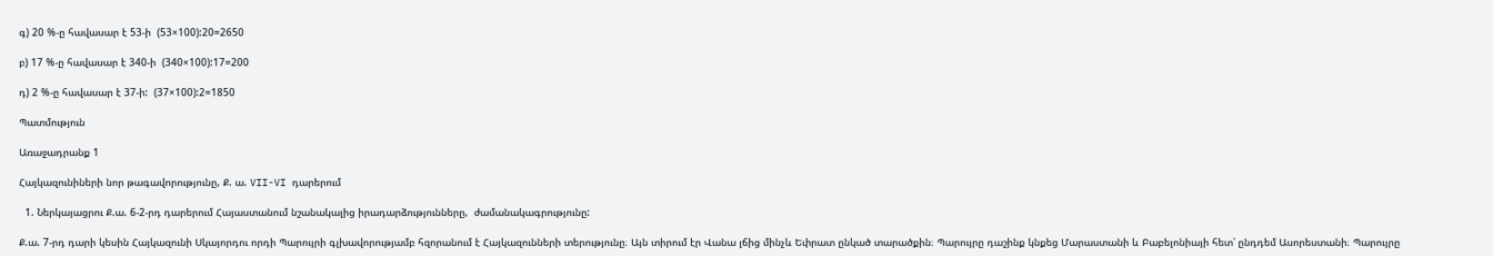գ) 20 %-ը հավասար է 53-ի  (53×100):20=2650

բ) 17 %-ը հավասար է 340-ի  (340×100):17=200

դ) 2 %-ը հավասար է 37-ի:  (37×100):2=1850

Պատմություն

Առաջադրանք 1

Հայկազունիների նոր թագավորությունը, Ք. ա. VII-VI դարերում

  1. Ներկայացրու Ք.ա. 6-2-րդ դարերում Հայաստանում նշանակալից իրադարձությունները,  ժամանակագրությունը:

Ք.ա. 7-րդ դարի կեսին Հայկազունի Սկայորդու որդի Պարույրի գլխավորությամբ հզորանում է Հայկազունների տերությունը։ Այն տիրում էր Վանա լճից մինչև Եփրատ ընկած տարածքին։ Պարույրը դաշինք կնքեց Մարաստանի և Բաբելոնիայի հետ՝ ընդդեմ Ասորեստանի։ Պարույրը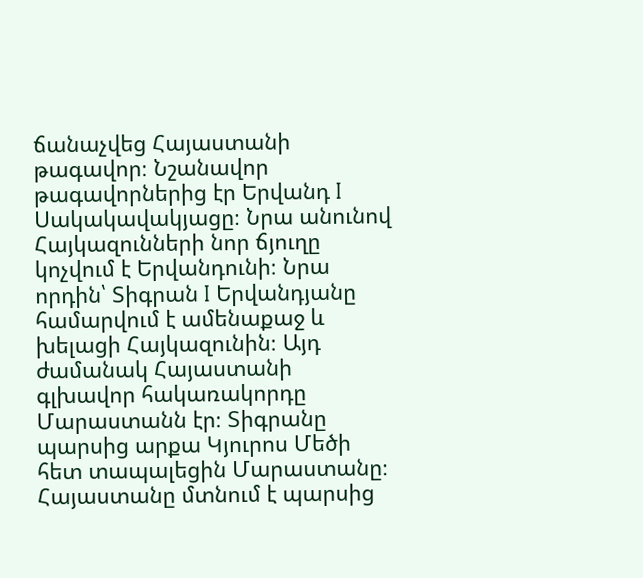ճանաչվեց Հայաստանի թագավոր։ Նշանավոր թագավորներից էր Երվանդ I Սակակավակյացը։ Նրա անունով Հայկազունների նոր ճյուղը կոչվում է Երվանդունի։ Նրա որդին՝ Տիգրան I Երվանդյանը համարվում է ամենաքաջ և խելացի Հայկազունին։ Այդ ժամանակ Հայաստանի գլխավոր հակառակորդը Մարաստանն էր։ Տիգրանը պարսից արքա Կյուրոս Մեծի հետ տապալեցին Մարաստանը։ Հայաստանը մտնում է պարսից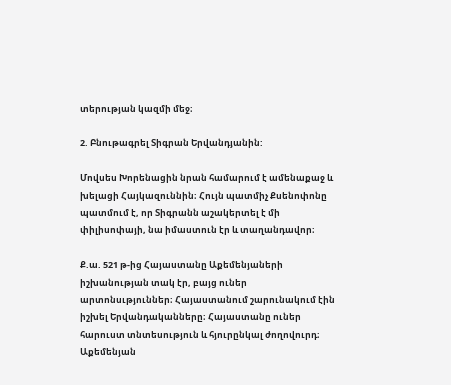տերության կազմի մեջ։

2. Բնութագրել Տիգրան Երվանդյանին:

Մովսես Խորենացին նրան համարում է ամենաքաջ և խելացի Հայկազուննին։ Հույն պատմիչ Քսենոփոնը պատմում է, որ Տիգրանն աշակերտել է մի փիլիսոփայի, նա իմաստուն էր և տաղանդավոր։

Ք.ա. 521 թ-ից Հայաստանը Աքեմենյաների իշխանության տակ էր, բայց ուներ արտոնսւթյուններ։ Հայաստանում շարունակում էին իշխել Երվանդականները։ Հայաստանը ուներ հարուստ տնտեսություն և հյուրընկալ ժողովուրդ։ Աքեմենյան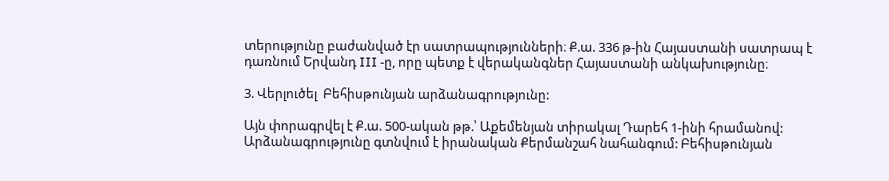տերությունը բաժանված էր սատրապությունների։ Ք.ա. 336 թ-ին Հայաստանի սատրապ է դառնում Երվանդ III -ը, որը պետք է վերականգներ Հայաստանի անկախությունը։

3. Վերլուծել  Բեհիսթունյան արձանագրությունը:

Այն փորագրվել է Ք.ա. 500-ական թթ.՝ Աքեմենյան տիրակալ Դարեհ 1-ինի հրամանով: Արձանագրությունը գտնվում է իրանական Քերմանշահ նահանգում: Բեհիսթունյան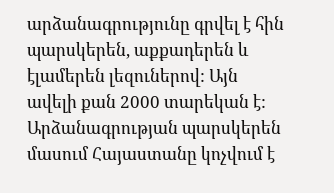արձանագրությունը գրվել է հին պարսկերեն, աքքադերեն և էլամերեն լեզուներով: Այն ավելի քան 2000 տարեկան է: Արձանագրության պարսկերեն մասում Հայաստանը կոչվում է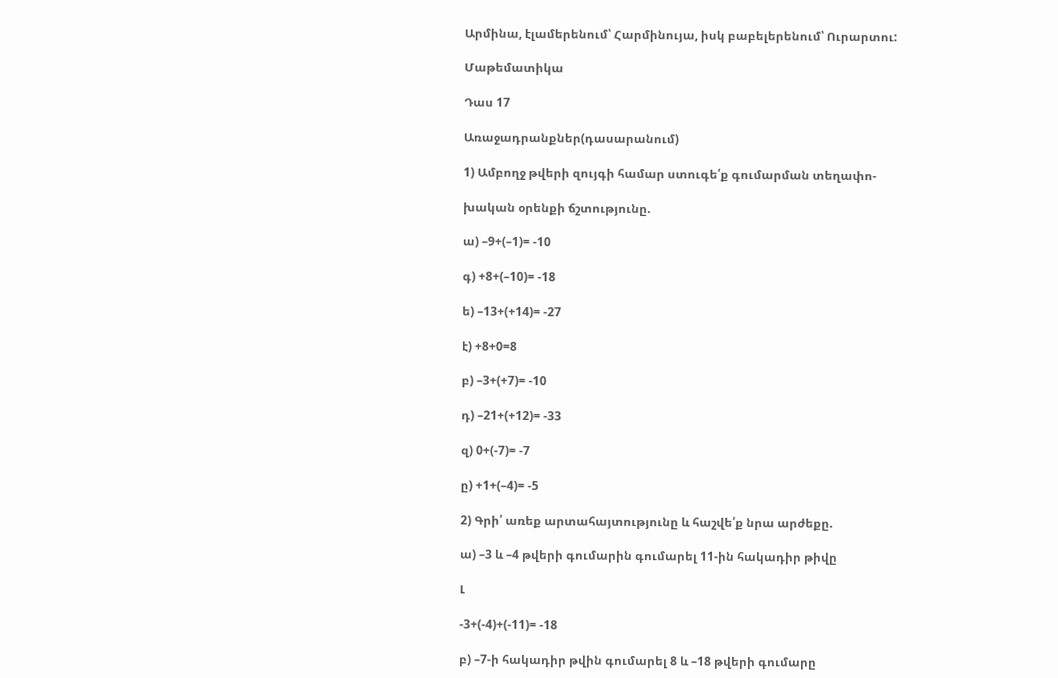Արմինա, էլամերենում՝ Հարմինույա, իսկ բաբելերենում՝ Ուրարտու:

Մաթեմատիկա

Դաս 17

Առաջադրանքներ(դասարանում)

1) Ամբողջ թվերի զույգի համար ստուգե՛ք գումարման տեղափո-

խական օրենքի ճշտությունը.

ա) –9+(–1)= -10

գ) +8+(–10)= -18

ե) –13+(+14)= -27

է) +8+0=8

բ) –3+(+7)= -10

դ) –21+(+12)= -33

զ) 0+(-7)= -7

ը) +1+(–4)= -5

2) Գրի՛ առեք արտահայտությունը և հաշվե՛ք նրա արժեքը.

ա) –3 և –4 թվերի գումարին գումարել 11-ին հակադիր թիվը

Լ

-3+(-4)+(-11)= -18

բ) –7-ի հակադիր թվին գումարել 8 և –18 թվերի գումարը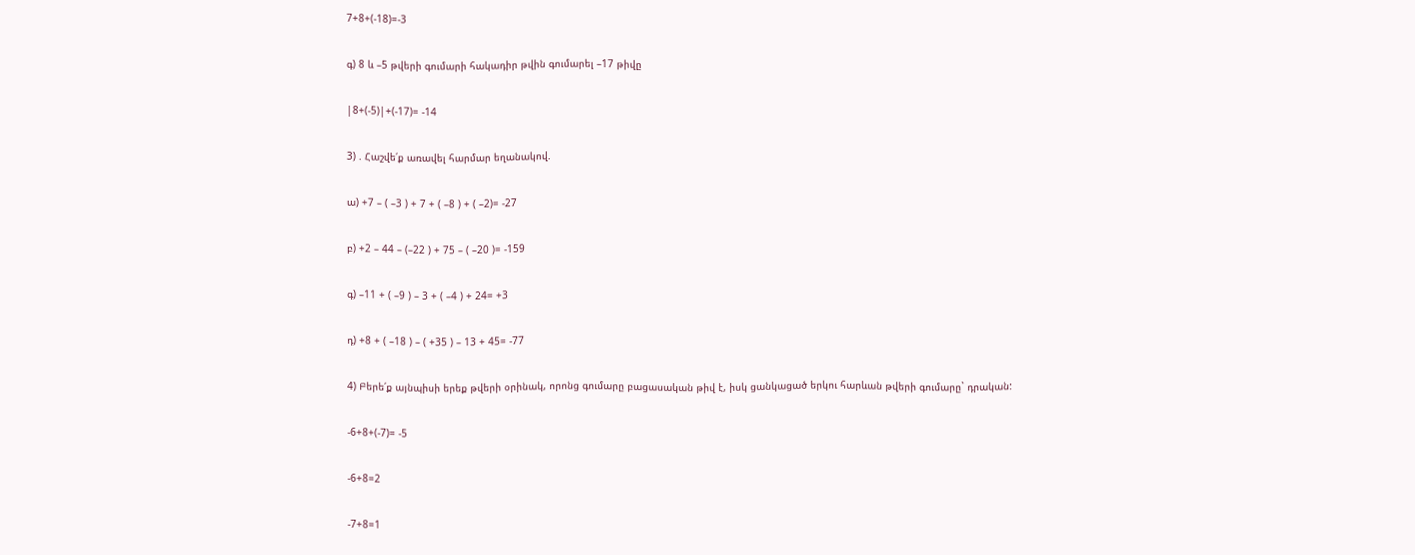7+8+(-18)=-3

գ) 8 և –5 թվերի գումարի հակադիր թվին գումարել –17 թիվը

|8+(-5)|+(-17)= -14

3) . Հաշվե՛ք առավել հարմար եղանակով.

ա) +7 – ( –3 ) + 7 + ( –8 ) + ( –2)= -27

բ) +2 – 44 – (–22 ) + 75 – ( –20 )= -159

գ) –11 + ( –9 ) – 3 + ( –4 ) + 24= +3

դ) +8 + ( –18 ) – ( +35 ) – 13 + 45= -77

4) Բերե՛ք այնպիսի երեք թվերի օրինակ, որոնց գումարը բացասական թիվ է, իսկ ցանկացած երկու հարևան թվերի գումարը` դրական:

-6+8+(-7)= -5

-6+8=2

-7+8=1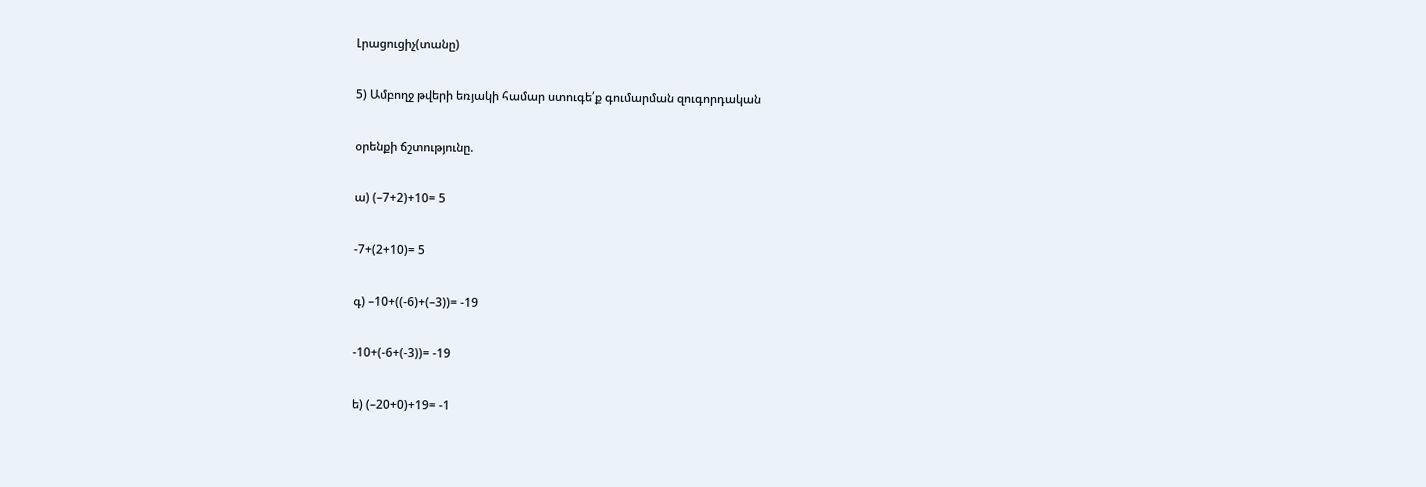Լրացուցիչ(տանը)

5) Ամբողջ թվերի եռյակի համար ստուգե՛ք գումարման զուգորդական

օրենքի ճշտությունը.

ա) (–7+2)+10= 5

-7+(2+10)= 5

գ) –10+((-6)+(–3))= -19

-10+(-6+(-3))= -19

ե) (–20+0)+19= -1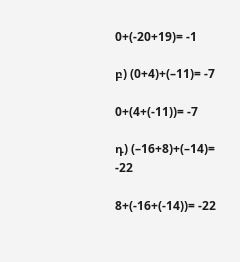0+(-20+19)= -1

բ) (0+4)+(–11)= -7

0+(4+(-11))= -7

դ) (–16+8)+(–14)= -22

8+(-16+(-14))= -22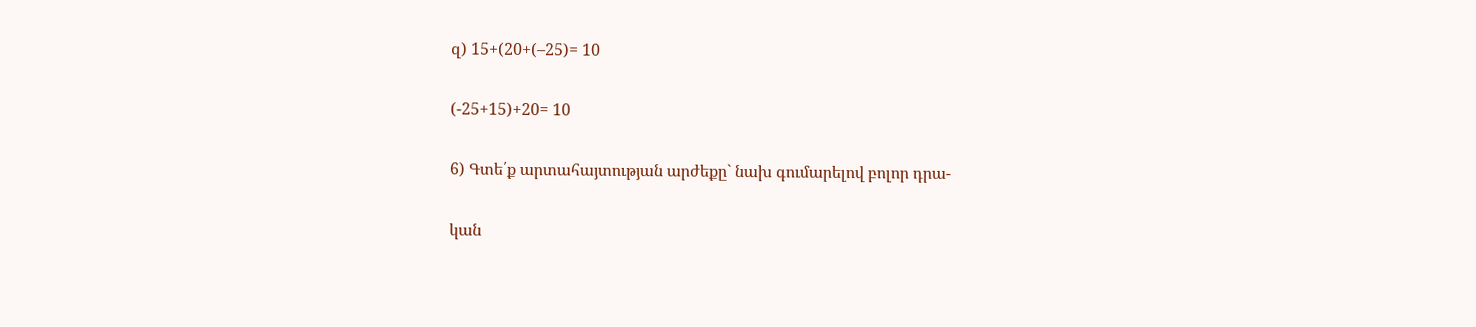զ) 15+(20+(–25)= 10

(-25+15)+20= 10

6) Գտե՛ք արտահայտության արժեքը` նախ գումարելով բոլոր դրա-

կան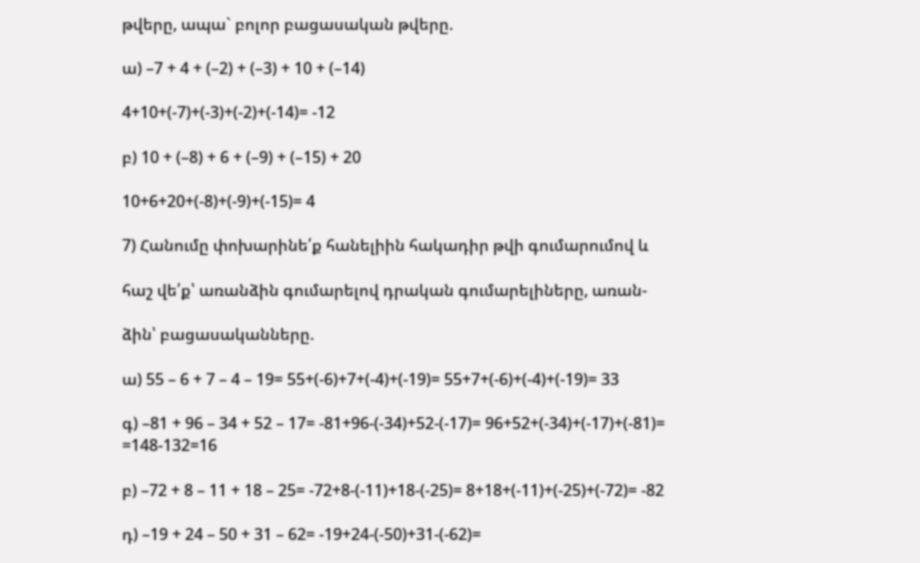թվերը, ապա` բոլոր բացասական թվերը.

ա) –7 + 4 + (–2) + (–3) + 10 + (–14)

4+10+(-7)+(-3)+(-2)+(-14)= -12

բ) 10 + (–8) + 6 + (–9) + (–15) + 20

10+6+20+(-8)+(-9)+(-15)= 4

7) Հանումը փոխարինե՛ք հանելիին հակադիր թվի գումարումով և

հաշ վե՛ք՝ առանձին գումարելով դրական գումարելիները, առան-

ձին՝ բացասականները.

ա) 55 – 6 + 7 – 4 – 19= 55+(-6)+7+(-4)+(-19)= 55+7+(-6)+(-4)+(-19)= 33

գ) –81 + 96 – 34 + 52 – 17= -81+96-(-34)+52-(-17)= 96+52+(-34)+(-17)+(-81)= =148-132=16

բ) –72 + 8 – 11 + 18 – 25= -72+8-(-11)+18-(-25)= 8+18+(-11)+(-25)+(-72)= -82

դ) –19 + 24 – 50 + 31 – 62= -19+24-(-50)+31-(-62)=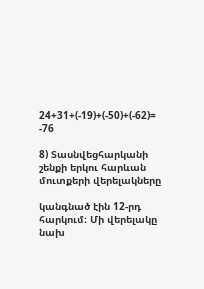24+31+(-19)+(-50)+(-62)= -76

8) Տասնվեցհարկանի շենքի երկու հարևան մուտքերի վերելակները

կանգնած էին 12-րդ հարկում։ Մի վերելակը նախ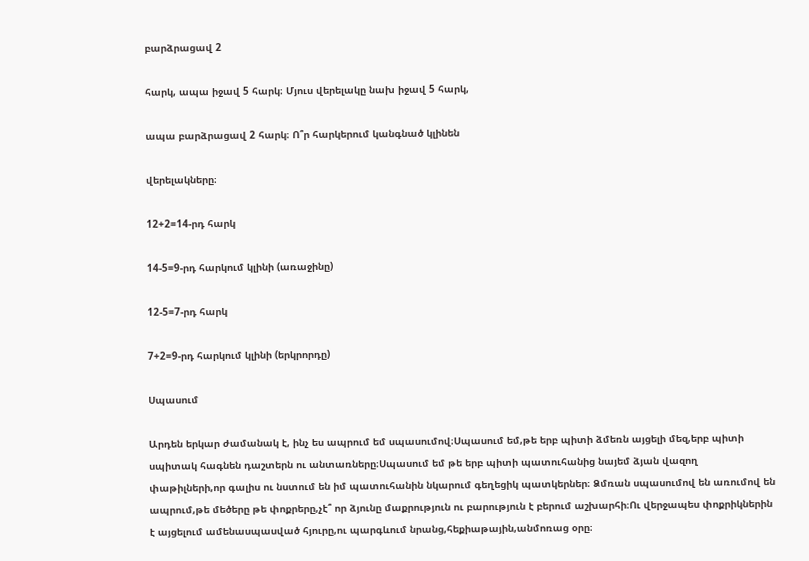բարձրացավ 2

հարկ, ապա իջավ 5 հարկ։ Մյուս վերելակը նախ իջավ 5 հարկ,

ապա բարձրացավ 2 հարկ։ Ո՞ր հարկերում կանգնած կլինեն

վերելակները։

12+2=14-րդ հարկ

14-5=9-րդ հարկում կլինի (առաջինը)

12-5=7-րդ հարկ

7+2=9-րդ հարկում կլինի (երկրորդը)

Սպասում

Արդեն երկար ժամանակ է, ինչ ես ապրում եմ սպասումով։Սպասում եմ,թե երբ պիտի ձմեռն այցելի մեզ,երբ պիտի սպիտակ հագնեն դաշտերն ու անտառները։Սպասում եմ թե երբ պիտի պատուհանից նայեմ ձյան վազող փաթիլների,որ գալիս ու նստում են իմ պատուհանին նկարում գեղեցիկ պատկերներ։ Ձմռան սպասումով են առումով են ապրում,թե մեծերը թե փոքրերը,չէ՞ որ ձյունը մաքրություն ու բարություն է բերում աշխարհի։Ու վերջապես փոքրիկներին է այցելում ամենասպասված հյուրը,ու պարգևում նրանց,հեքիաթային,անմոռաց օրը։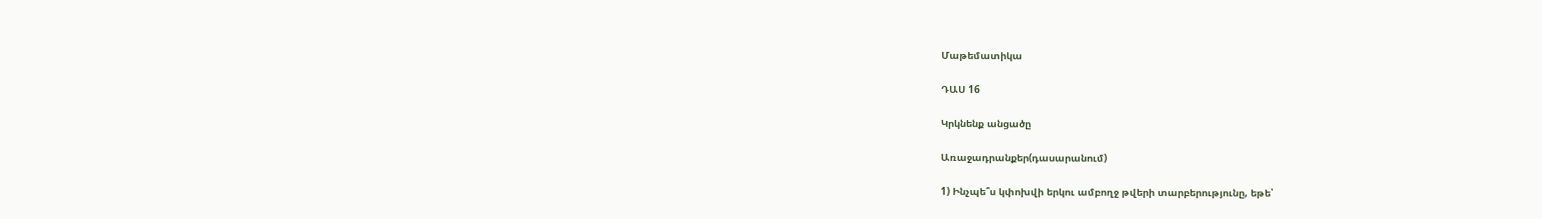Մաթեմատիկա

ԴԱՍ 16

Կրկնենք անցածը

Առաջադրանքեր(դասարանում)

1) Ինչպե՞ս կփոխվի երկու ամբողջ թվերի տարբերությունը, եթե՝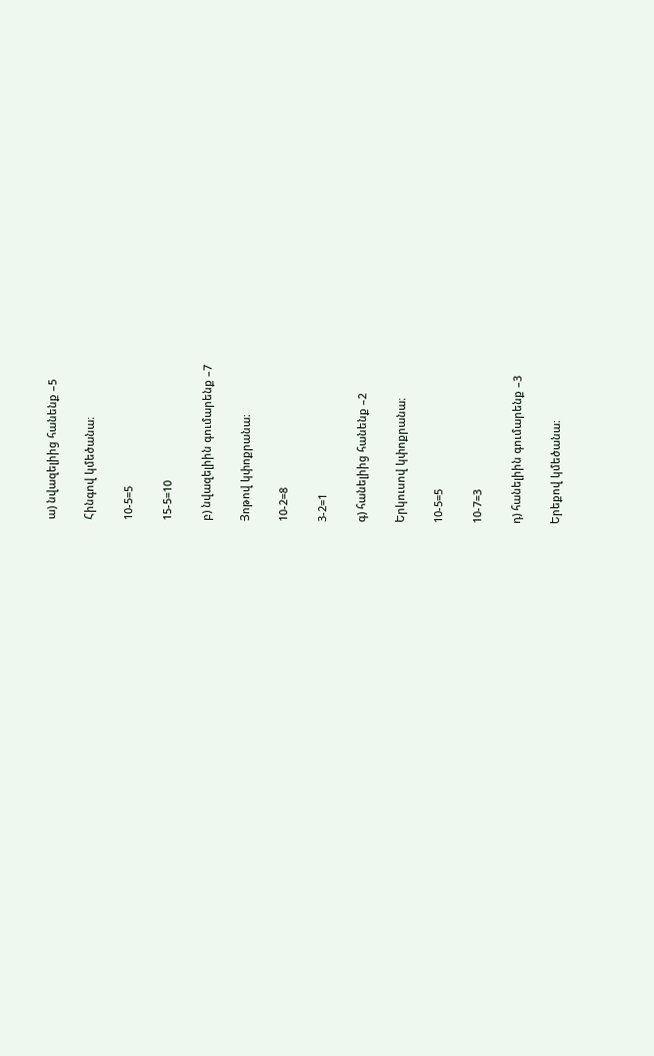ա) նվազելիից հանենք –5

Հինգով կմեծանա։

10-5=5

15-5=10

բ) նվազելիին գումարենք –7

Յոթով կփոքրանա։

10-2=8

3-2=1

գ) հանելիից հանենք –2

Երկուսով կփոքրանա։

10-5=5

10-7=3

դ) հանելիին գումարենք –3

Երեքով կմեծանա։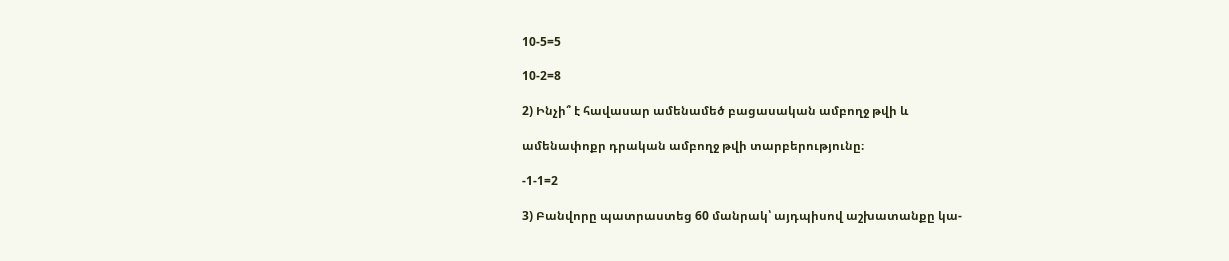10-5=5

10-2=8

2) Ինչի՞ է հավասար ամենամեծ բացասական ամբողջ թվի և

ամենափոքր դրական ամբողջ թվի տարբերությունը։

-1-1=2

3) Բանվորը պատրաստեց 60 մանրակ՝ այդպիսով աշխատանքը կա-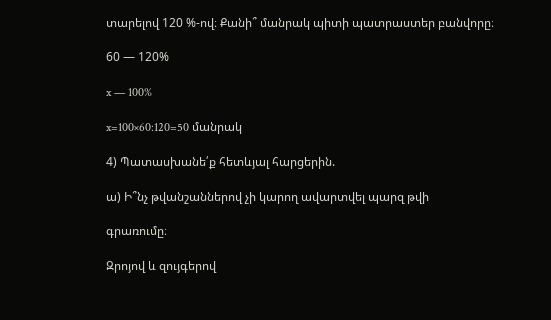տարելով 120 %-ով։ Քանի՞ մանրակ պիտի պատրաստեր բանվորը։

60 — 120%

x — 100%

x=100×60:120=50 մանրակ

4) Պատասխանե՛ք հետևյալ հարցերին.

ա) Ի՞նչ թվանշաններով չի կարող ավարտվել պարզ թվի

գրառումը։

Զրոյով և զույգերով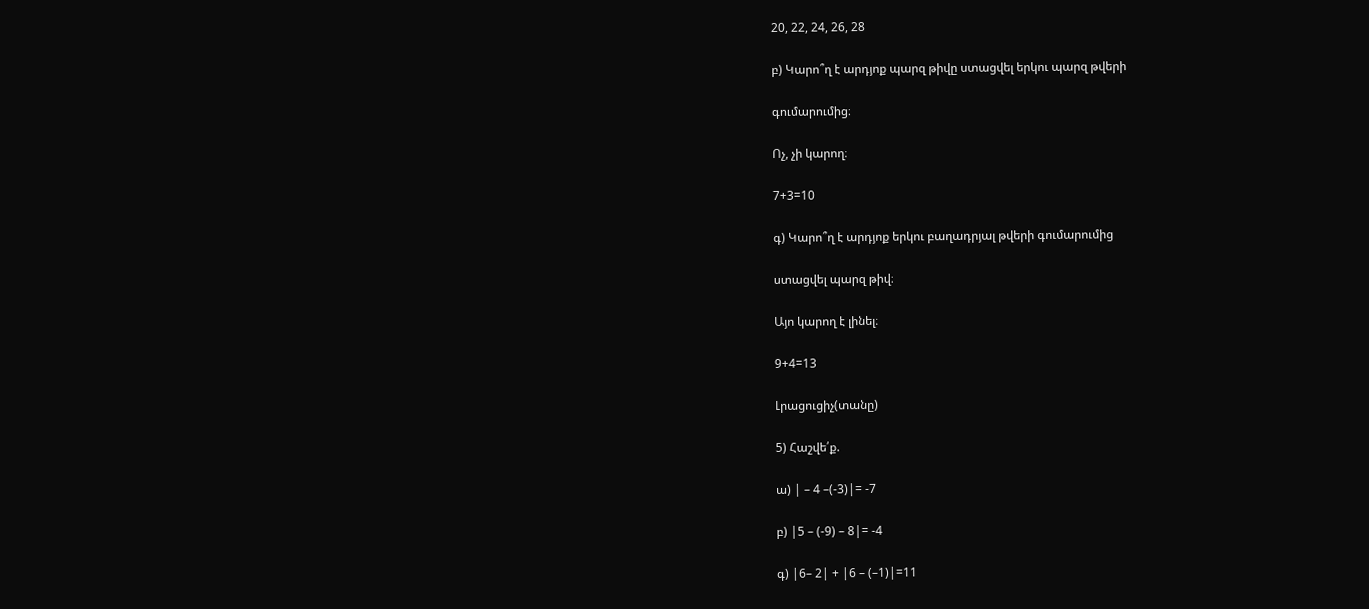20, 22, 24, 26, 28

բ) Կարո՞ղ է արդյոք պարզ թիվը ստացվել երկու պարզ թվերի

գումարումից։

Ոչ, չի կարող։

7+3=10

գ) Կարո՞ղ է արդյոք երկու բաղադրյալ թվերի գումարումից

ստացվել պարզ թիվ։

Այո կարող է լինել։

9+4=13

Լրացուցիչ(տանը)

5) Հաշվե՛ք.

ա) | – 4 –(-3)|= -7

բ) |5 – (-9) – 8|= -4

գ) |6– 2| + |6 – (–1)|=11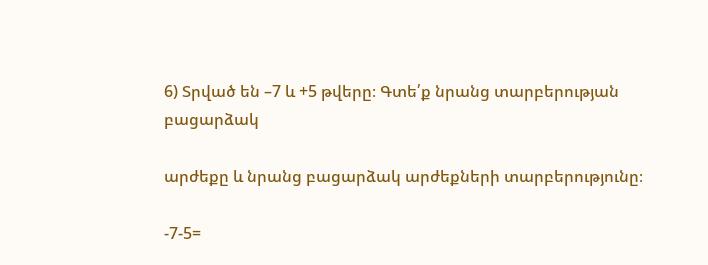6) Տրված են –7 և +5 թվերը։ Գտե՛ք նրանց տարբերության բացարձակ

արժեքը և նրանց բացարձակ արժեքների տարբերությունը։

-7-5=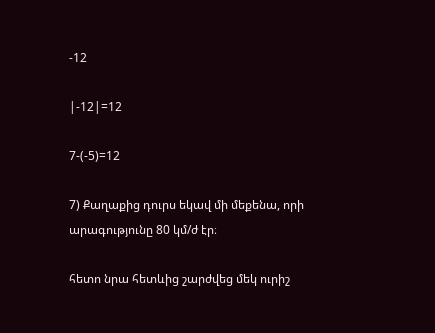-12

|-12|=12

7-(-5)=12

7) Քաղաքից դուրս եկավ մի մեքենա, որի արագությունը 80 կմ/ժ էր։

հետո նրա հետևից շարժվեց մեկ ուրիշ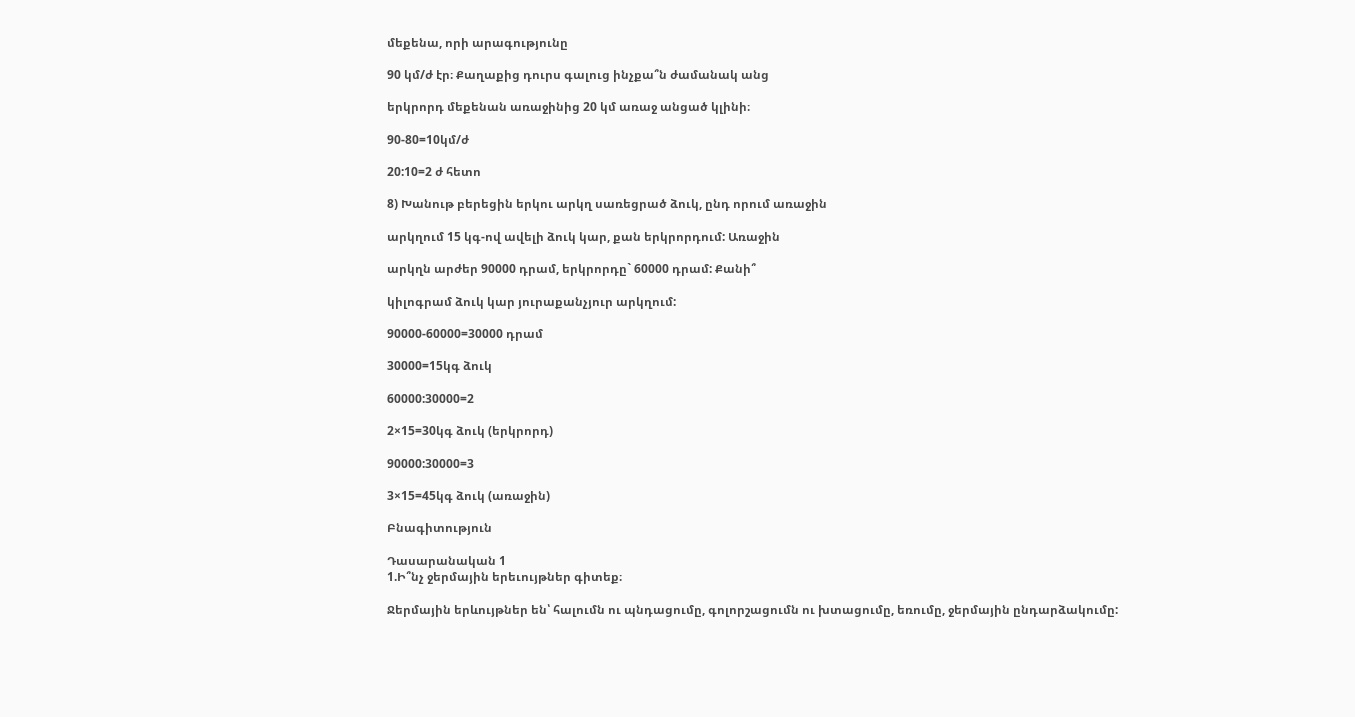մեքենա, որի արագությունը

90 կմ/ժ էր։ Քաղաքից դուրս գալուց ինչքա՞ն ժամանակ անց

երկրորդ մեքենան առաջինից 20 կմ առաջ անցած կլինի։

90-80=10կմ/ժ

20:10=2 ժ հետո

8) Խանութ բերեցին երկու արկղ սառեցրած ձուկ, ընդ որում առաջին

արկղում 15 կգ-ով ավելի ձուկ կար, քան երկրորդում: Առաջին

արկղն արժեր 90000 դրամ, երկրորդը` 60000 դրամ: Քանի՞

կիլոգրամ ձուկ կար յուրաքանչյուր արկղում:

90000-60000=30000 դրամ

30000=15կգ ձուկ

60000:30000=2

2×15=30կգ ձուկ (երկրորդ)

90000:30000=3

3×15=45կգ ձուկ (առաջին)

Բնագիտություն

Դասարանական 1
1.Ի՞նչ ջերմային երեւույթներ գիտեք։

Ջերմային երևույթներ են՝ հալումն ու պնդացումը, գոլորշացումն ու խտացումը, եռումը, ջերմային ընդարձակումը: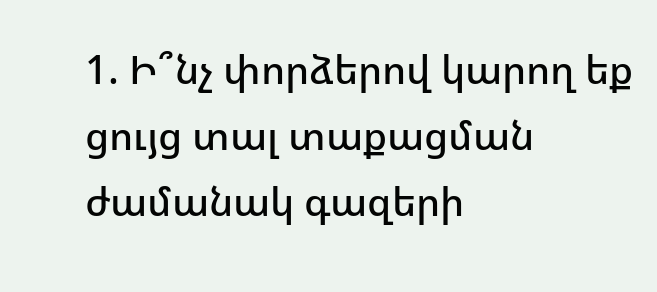1. Ի՞նչ փորձերով կարող եք ցույց տալ տաքացման ժամանակ գազերի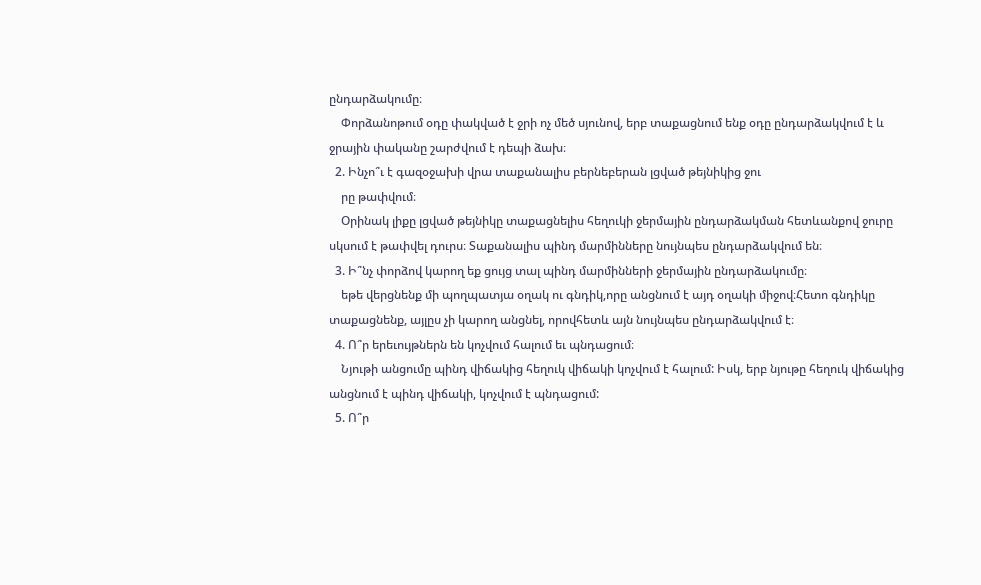ընդարձակումը։
    Փորձանոթում օդը փակված է ջրի ոչ մեծ սյունով, երբ տաքացնում ենք օդը ընդարձակվում է և ջրային փականը շարժվում է դեպի ձախ։
  2. Ինչո՞ւ է գազօջախի վրա տաքանալիս բերնեբերան լցված թեյնիկից ջու
    րը թափվում։
    Օրինակ լիքը լցված թեյնիկը տաքացնելիս հեղուկի ջերմային ընդարձակման հետևանքով ջուրը սկսում է թափվել դուրս։ Տաքանալիս պինդ մարմինները նույնպես ընդարձակվում են։
  3. Ի՞նչ փորձով կարող եք ցույց տալ պինդ մարմինների ջերմային ընդարձակումը։
    եթե վերցնենք մի պողպատյա օղակ ու գնդիկ,որը անցնում է այդ օղակի միջով։Հետո գնդիկը տաքացնենք, այլըս չի կարող անցնել, որովհետև այն նույնպես ընդարձակվում է։
  4. Ո՞ր երեւույթներն են կոչվում հալում եւ պնդացում։
    Նյութի անցումը պինդ վիճակից հեղուկ վիճակի կոչվում է հալում: Իսկ, երբ նյութը հեղուկ վիճակից անցնում է պինդ վիճակի, կոչվում է պնդացում:
  5. Ո՞ր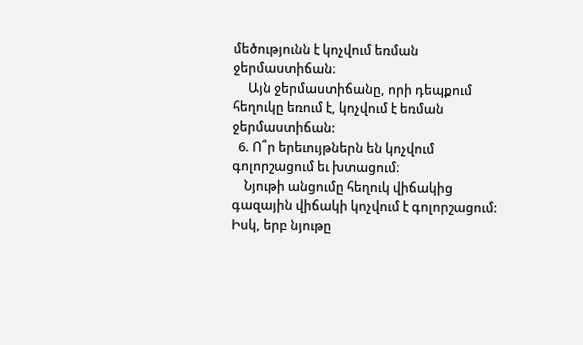մեծությունն է կոչվում եռման ջերմաստիճան։
     Այն ջերմաստիճանը, որի դեպքում հեղուկը եռում է, կոչվում է եռման ջերմաստիճան:
  6. Ո՞ր երեւույթներն են կոչվում գոլորշացում եւ խտացում։
    Նյութի անցումը հեղուկ վիճակից գազային վիճակի կոչվում է գոլորշացում: Իսկ, երբ նյութը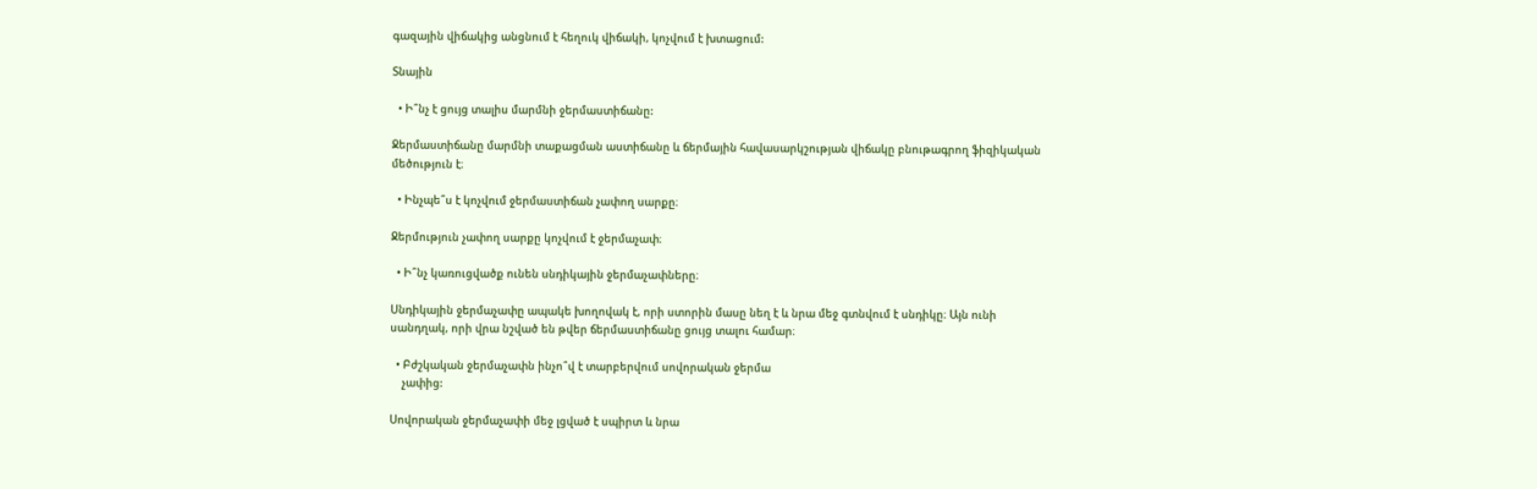գազային վիճակից անցնում է հեղուկ վիճակի, կոչվում է խտացում:

Տնային

  • Ի՞նչ է ցույց տալիս մարմնի ջերմաստիճանը:

Ջերմաստիճանը մարմնի տաքացման աստիճանը և ճերմային հավասարկշության վիճակը բնութագրող ֆիզիկական մեծություն է։

  • Ինչպե՞ս է կոչվում ջերմաստիճան չափող սարքը։

Ջերմություն չափող սարքը կոչվում է ջերմաչափ։

  • Ի՞նչ կառուցվածք ունեն սնդիկային ջերմաչափները։

Սնդիկային ջերմաչափը ապակե խողովակ է, որի ստորին մասը նեղ է և նրա մեջ գտնվում է սնդիկը։ Այն ունի սանդղակ, որի վրա նշված են թվեր ճերմաստիճանը ցույց տալու համար։

  • Բժշկական ջերմաչափն ինչո՞վ է տարբերվում սովորական ջերմա
    չափից:

Սովորական ջերմաչափի մեջ լցված է սպիրտ և նրա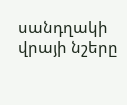սանդղակի վրայի նշերը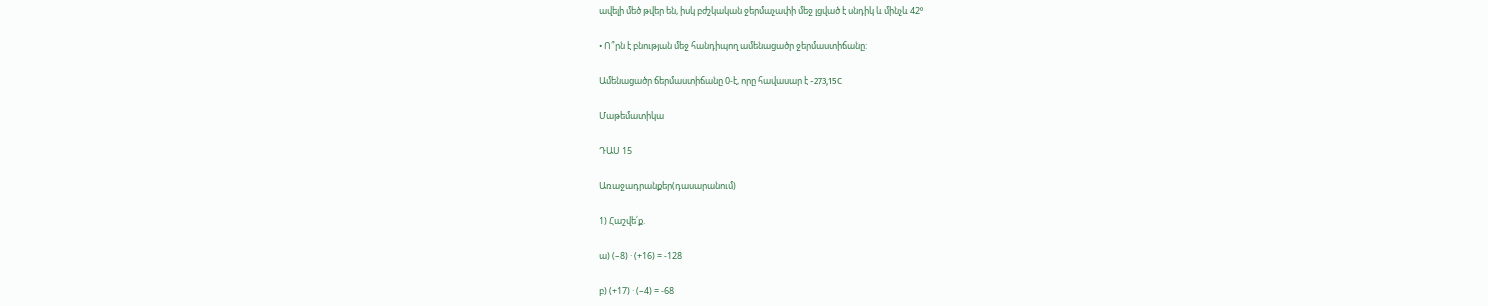ավելի մեծ թվեր են, իսկ բժշկական ջերմաչափի մեջ լցված է սնդիկ և մինչև 42⁰

• Ո՞րն է բնության մեջ հանդիպող ամենացածր ջերմաստիճանը:

Ամենացածր ճերմաստիճանը 0-է, որը հավասար է -273,15C

Մաթեմատիկա

ԴԱՍ 15

Առաջադրանքեր(դասարանում)

1) Հաշվե՛ք.

ա) (–8) · (+16) = -128

բ) (+17) · (–4) = -68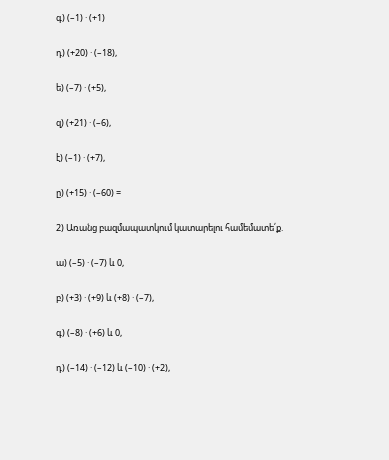գ) (–1) · (+1)

դ) (+20) · (–18),

ե) (–7) · (+5),

զ) (+21) · (–6),

է) (–1) · (+7),

ը) (+15) · (–60) =

2) Առանց բազմապատկում կատարելու համեմատե՛ք.

ա) (–5) · (–7) և 0,

բ) (+3) · (+9) և (+8) · (–7),

գ) (–8) · (+6) և 0,

դ) (–14) · (–12) և (–10) · (+2),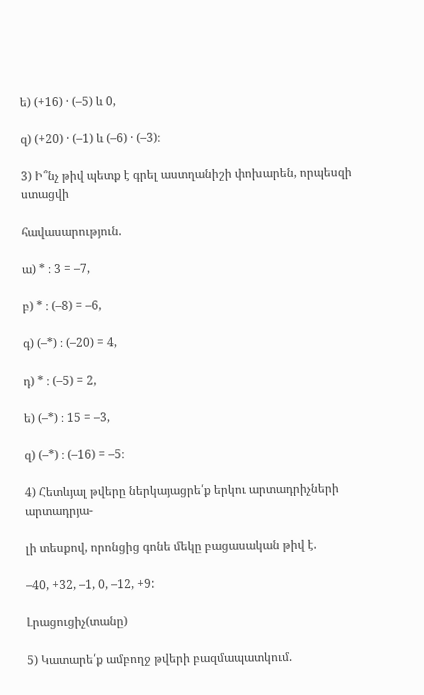ե) (+16) · (–5) և 0,

զ) (+20) · (–1) և (–6) · (–3)։

3) Ի՞նչ թիվ պետք է գրել աստղանիշի փոխարեն, որպեսզի ստացվի

հավասարություն.

ա) * ։ 3 = –7,

բ) * ։ (–8) = –6,

գ) (–*) ։ (–20) = 4,

դ) * ։ (–5) = 2,

ե) (–*) ։ 15 = –3,

զ) (–*) ։ (–16) = –5։

4) Հետևյալ թվերը ներկայացրե՛ք երկու արտադրիչների արտադրյա-

լի տեսքով, որոնցից գոնե մեկը բացասական թիվ է.

–40, +32, –1, 0, –12, +9:

Լրացուցիչ(տանը)

5) Կատարե՛ք ամբողջ թվերի բազմապատկում.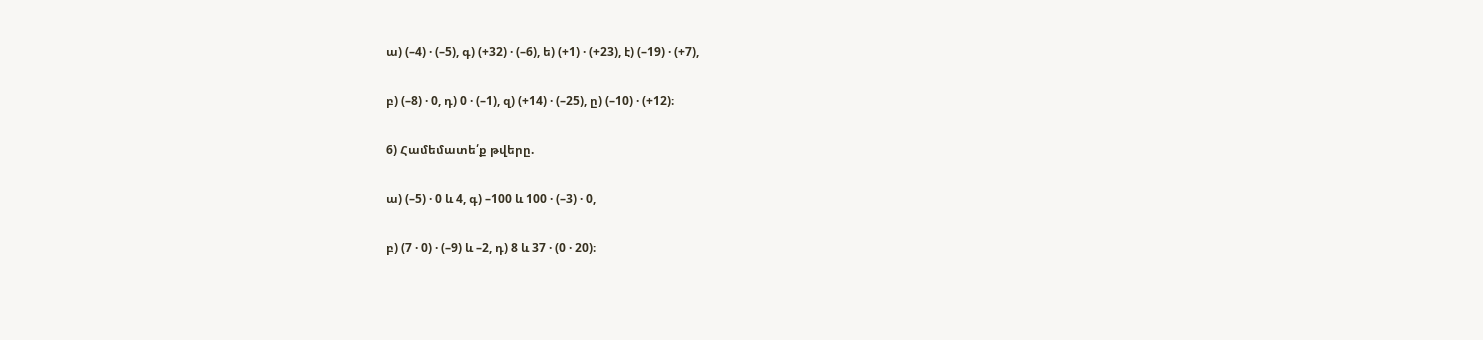ա) (–4) · (–5), գ) (+32) · (–6), ե) (+1) · (+23), է) (–19) · (+7),

բ) (–8) · 0, դ) 0 · (–1), զ) (+14) · (–25), ը) (–10) · (+12)։

6) Համեմատե՛ք թվերը.

ա) (–5) · 0 և 4, գ) –100 և 100 · (–3) · 0,

բ) (7 · 0) · (–9) և –2, դ) 8 և 37 · (0 · 20)։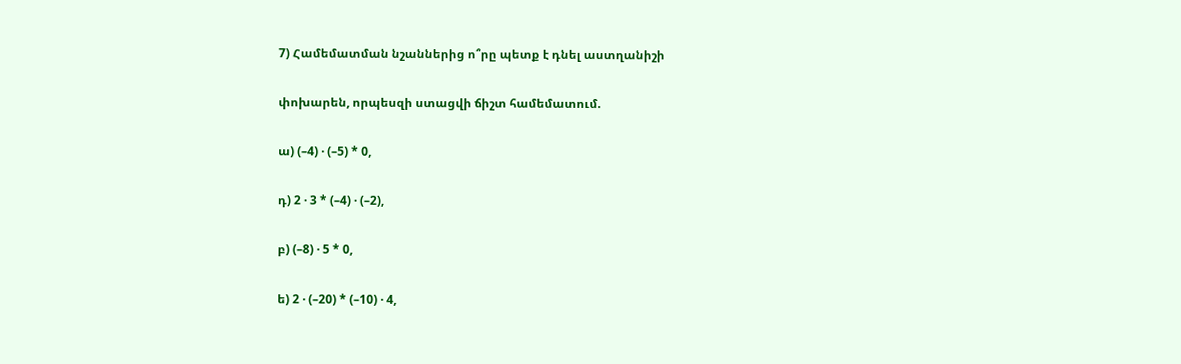7) Համեմատման նշաններից ո՞րը պետք է դնել աստղանիշի

փոխարեն, որպեսզի ստացվի ճիշտ համեմատում.

ա) (–4) · (–5) * 0,

դ) 2 · 3 * (–4) · (–2),

բ) (–8) · 5 * 0,

ե) 2 · (–20) * (–10) · 4,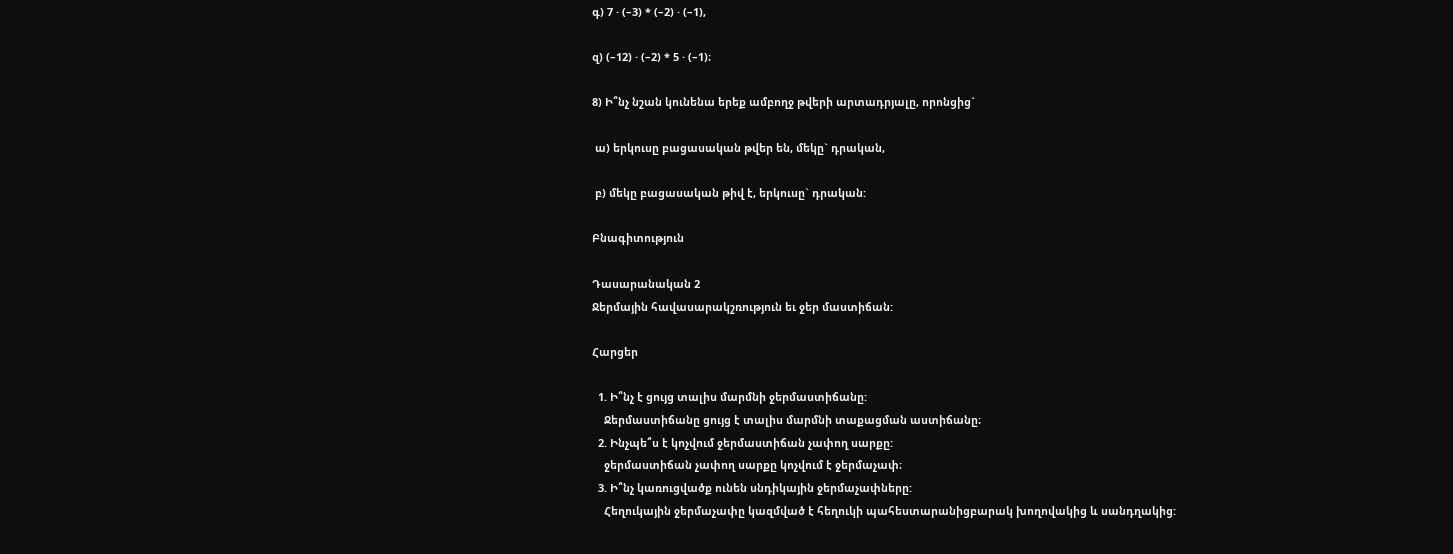գ) 7 · (–3) * (–2) · (–1),

զ) (–12) · (–2) * 5 · (–1)։

8) Ի՞նչ նշան կունենա երեք ամբողջ թվերի արտադրյալը, որոնցից`

 ա) երկուսը բացասական թվեր են, մեկը` դրական,

 բ) մեկը բացասական թիվ է, երկուսը` դրական:

Բնագիտություն

Դասարանական 2
Ջերմային հավասարակշռություն եւ ջեր մաստիճան:

Հարցեր

  1. Ի՞նչ է ցույց տալիս մարմնի ջերմաստիճանը:
    Ջերմաստիճանը ցույց է տալիս մարմնի տաքացման աստիճանը։
  2. Ինչպե՞ս է կոչվում ջերմաստիճան չափող սարքը:
    ջերմաստիճան չափող սարքը կոչվում է ջերմաչափ։
  3. Ի՞նչ կառուցվածք ունեն սնդիկային ջերմաչափները:
    Հեղուկային ջերմաչափը կազմված է հեղուկի պահեստարանիցբարակ խողովակից և սանդղակից: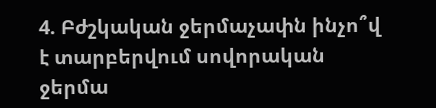4. Բժշկական ջերմաչափն ինչո՞վ է տարբերվում սովորական ջերմա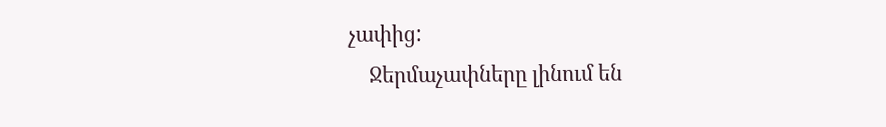չափից:
    Ջերմաչափները լինում են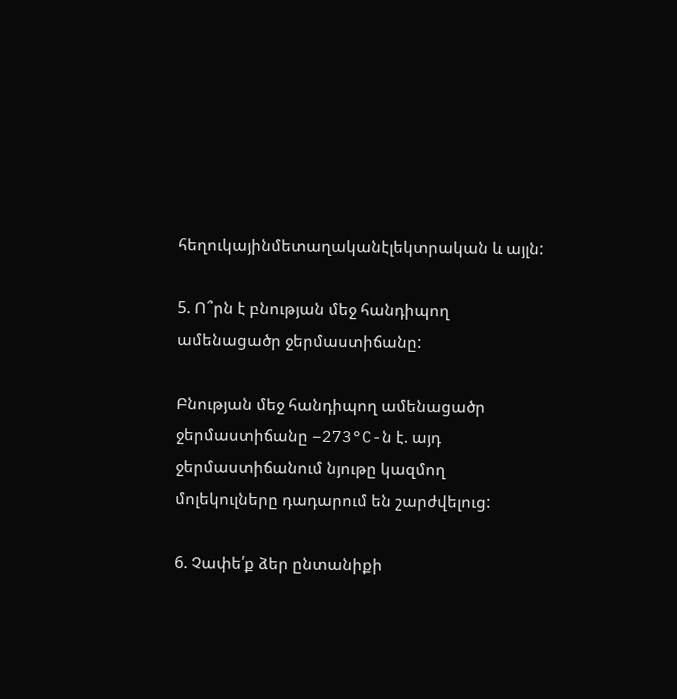հեղուկայինմետաղականէլեկտրական և այլն:

5. Ո՞րն է բնության մեջ հանդիպող ամենացածր ջերմաստիճանը:

Բնության մեջ հանդիպող ամենացածր ջերմաստիճանը –273°C-ն է. այդ ջերմաստիճանում նյութը կազմող մոլեկուլները դադարում են շարժվելուց:

6. Չափե՛ք ձեր ընտանիքի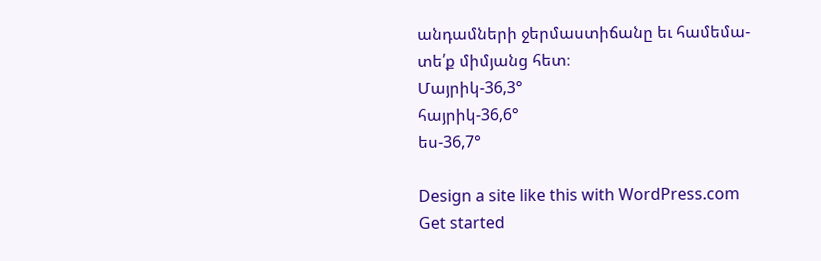անդամների ջերմաստիճանը եւ համեմա-
տե՛ք միմյանց հետ։
Մայրիկ-36,3°
հայրիկ-36,6°
ես-36,7°

Design a site like this with WordPress.com
Get started